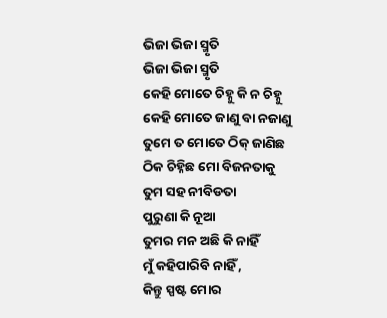ଭିଜା ଭିଜା ସ୍ମୃତି
ଭିଜା ଭିଜା ସ୍ମୃତି
କେହି ମୋତେ ଚିହ୍ନୁ କି ନ ଚିହ୍ନୁ
କେହି ମୋତେ ଜାଣୁ ବା ନଜାଣୁ
ତୁମେ ତ ମୋତେ ଠିକ୍ ଜାଣିଛ
ଠିକ ଚିହ୍ନିଛ ମୋ ବିଜନତାକୁ
ତୁମ ସହ ନୀବିଡତା
ପୁରୁଣା କି ନୂଆ
ତୁମର ମନ ଅଛି କି ନାହିଁ
ମୁଁ କହିପାରିବି ନାହିଁ ,
କିନ୍ତୁ ସ୍ପଷ୍ଟ ମୋର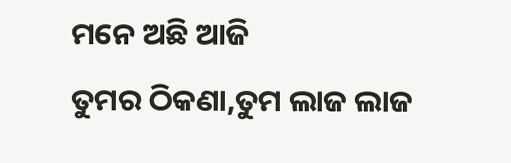ମନେ ଅଛି ଆଜି
ତୁମର ଠିକଣା,ତୁମ ଲାଜ ଲାଜ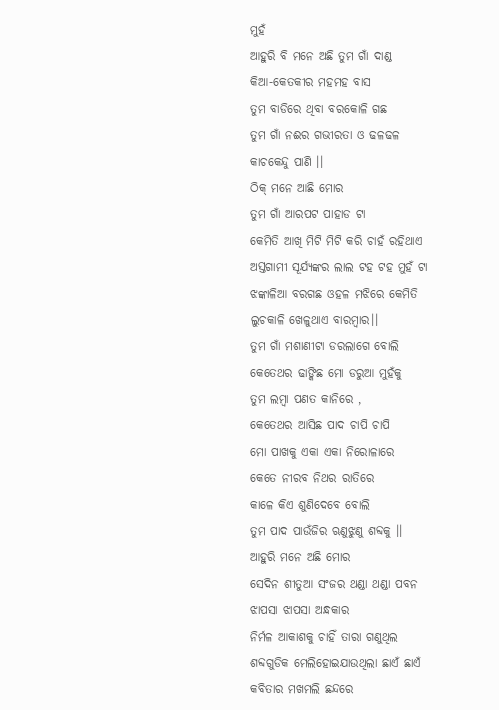ମୁହଁ
ଆହୁରି ବି ମନେ ଅଛି ତୁମ ଗାଁ ଦାଣ୍ଡ
କିଆ-କେତକୀର ମହମହ ବାସ
ତୁମ ବାଡିରେ ଥିବା ବରକୋଳି ଗଛ
ତୁମ ଗାଁ ନଈର ଗଭୀରତା ଓ ଢଳଢଳ
କାଚକେନ୍ଦୁ ପାଣି ।।
ଠିକ୍ ମନେ ଆଛି ମୋର
ତୁମ ଗାଁ ଆରପଟ ପାହାଡ ଟା
କେମିତି ଆଖି ମିଟି ମିଟି କରି ଚାହଁ ରହିଥାଏ
ଅସ୍ତଗାମୀ ସୂର୍ଯ୍ୟଙ୍କର ଲାଲ ଟହ ଟହ ମୁହଁ ଟା
ଝଙ୍କାଳିଆ ବରଗଛ ଓହଳ ମଝିରେ କେମିତି
ଲୁଚକାଳି ଖେଳୁଥାଏ ବାରମ୍ବାର।।
ତୁମ ଗାଁ ମଶାଣୀଟା ଡରଲାଗେ ବୋଲି
କେତେଥର ଢାଙ୍କିଛ ମୋ ଡରୁଆ ମୁହଁକୁ
ତୁମ ଲମ୍ବା ପଣତ କାନିରେ ,
କେତେଥର ଆସିଛ ପାଦ ଚାପି ଚାପି
ମୋ ପାଖକୁ ଏକା ଏକା ନିରୋଳାରେ
କେତେ ନୀରବ ନିଥର ରାତିରେ
କାଳେ କିଏ ଶୁଣିଦେବେ ବୋଲି
ତୁମ ପାଦ ପାଉଁଜିର ଋଣୁଝୁଣୁ ଶବ୍ଦକୁ ।।
ଆହୁରି ମନେ ଅଛି ମୋର
ସେଦିନ ଶୀତୁଆ ସଂଜର ଥଣ୍ଡା ଥଣ୍ଡା ପବନ
ଝାପସା ଝାପସା ଅନ୍ଧକାର
ନିର୍ମଳ ଆକାଶକୁ ଚାହିଁ ତାରା ଗଣୁଥିଲ
ଶବ୍ଦଗୁଡିକ ମେଲିହୋଇଯାଉଥିଲା ଛାଏଁ ଛାଏଁ
କବିତାର ମଖମଲି ଛନ୍ଦରେ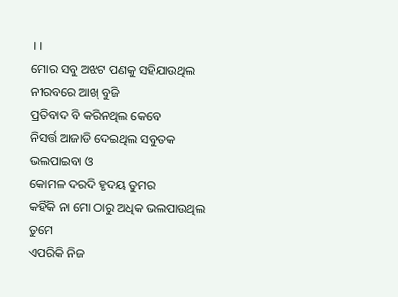।।
ମୋର ସବୁ ଅଝଟ ପଣକୁ ସହିଯାଉଥିଲ
ନୀରବରେ ଆଖ୍ ବୁଜି
ପ୍ରତିବାଦ ବି କରିନଥିଲ କେବେ
ନିସର୍ତ୍ତ ଆଜାଡି ଦେଇଥିଲ ସବୁତକ ଭଲପାଇବା ଓ
କୋମଳ ଦରଦି ହୃଦୟ ତୁମର
କହିଁକି ନା ମୋ ଠାରୁ ଅଧିକ ଭଲପାଉଥିଲ ତୁମେ
ଏପରିକି ନିଜ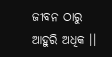ଜୀବନ ଠାରୁ ଆହୁରି ଅଧିକ ।।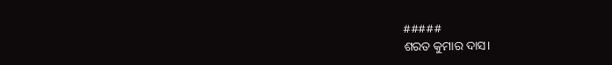#####
ଶରତ କୁମାର ଦାସ।